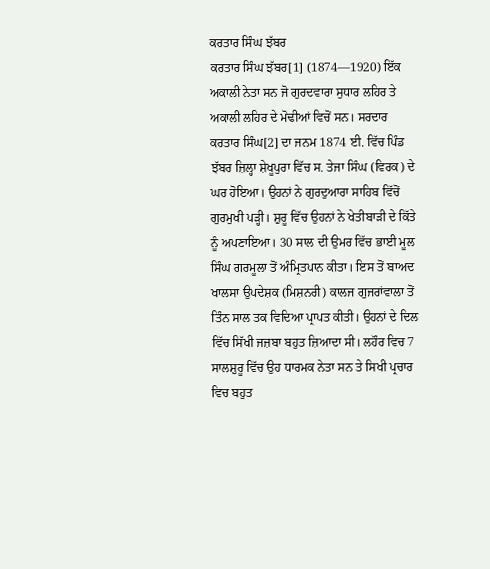ਕਰਤਾਰ ਸਿੰਘ ਝੱਬਰ
ਕਰਤਾਰ ਸਿੰਘ ਝੱਬਰ[1] (1874—1920) ਇੱਕ ਅਕਾਲੀ ਨੇਤਾ ਸਨ ਜੋ ਗੁਰਦਵਾਰਾ ਸੁਧਾਰ ਲਹਿਰ ਤੇ ਅਕਾਲੀ ਲਹਿਰ ਦੇ ਮੋਢੀਆਂ ਵਿਚੋਂ ਸਨ। ਸਰਦਾਰ ਕਰਤਾਰ ਸਿੰਘ[2] ਦਾ ਜਨਮ 1874 ਈ. ਵਿੱਚ ਪਿੰਡ ਝੱਬਰ ਜ਼ਿਲ੍ਹਾ ਸ਼ੇਖੂਪੁਰਾ ਵਿੱਚ ਸ. ਤੇਜਾ ਸਿੰਘ (ਵਿਰਕ) ਦੇ ਘਰ ਹੋਇਆ। ਉਹਨਾਂ ਨੇ ਗੁਰਦੁਆਰਾ ਸਾਹਿਬ ਵਿੱਚੋਂ ਗੁਰਮੁਖੀ ਪੜ੍ਹੀ। ਸ਼ੁਰੂ ਵਿੱਚ ਉਹਨਾਂ ਨੇ ਖੇਤੀਬਾੜੀ ਦੇ ਕਿੱਤੇ ਨੂੰ ਅਪਣਾਇਆ। 30 ਸਾਲ ਦੀ ਉਮਰ ਵਿੱਚ ਭਾਈ ਮੂਲ ਸਿੰਘ ਗਰਮੂਲਾ ਤੋਂ ਅੰਮ੍ਰਿਤਪਾਨ ਕੀਤਾ। ਇਸ ਤੋਂ ਬਾਅਦ ਖਾਲਸਾ ਉਪਦੇਸ਼ਕ (ਮਿਸ਼ਨਰੀ) ਕਾਲਜ ਗੁਜਰਾਂਵਾਲਾ ਤੋਂ ਤਿੰਨ ਸਾਲ ਤਕ ਵਿਦਿਆ ਪ੍ਰਾਪਤ ਕੀਤੀ। ਉਹਨਾਂ ਦੇ ਦਿਲ ਵਿੱਚ ਸਿੱਖੀ ਜਜ਼ਬਾ ਬਹੁਤ ਜ਼ਿਆਦਾ ਸੀ। ਲਹੌਰ ਵਿਚ 7 ਸਾਲਸ਼ੁਰੂ ਵਿੱਚ ਉਹ ਧਾਰਮਕ ਨੇਤਾ ਸਨ ਤੇ ਸਿਖੀ ਪ੍ਰਚਾਰ ਵਿਚ ਬਹੁਤ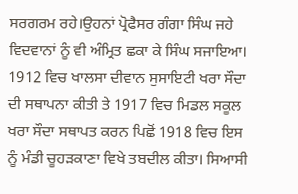ਸਰਗਰਮ ਰਹੇ।ਉਹਨਾਂ ਪ੍ਰੋਫੈਸਰ ਗੰਗਾ ਸਿੰਘ ਜਹੇ ਵਿਦਵਾਨਾਂ ਨੂੰ ਵੀ ਅੰਮ੍ਰਿਤ ਛਕਾ ਕੇ ਸਿੰਘ ਸਜਾਇਆ। 1912 ਵਿਚ ਖਾਲਸਾ ਦੀਵਾਨ ਸੁਸਾਇਟੀ ਖਰਾ ਸੌਦਾ ਦੀ ਸਥਾਪਨਾ ਕੀਤੀ ਤੇ 1917 ਵਿਚ ਮਿਡਲ ਸਕੂਲ ਖਰਾ ਸੌਦਾ ਸਥਾਪਤ ਕਰਨ ਪਿਛੋਂ 1918 ਵਿਚ ਇਸ ਨੂੰ ਮੰਡੀ ਚੂਹੜਕਾਣਾ ਵਿਖੇ ਤਬਦੀਲ ਕੀਤਾ। ਸਿਆਸੀ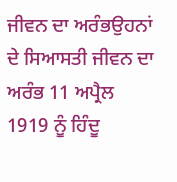ਜੀਵਨ ਦਾ ਅਰੰਭਉਹਨਾਂ ਦੇ ਸਿਆਸਤੀ ਜੀਵਨ ਦਾ ਅਰੰਭ 11 ਅਪ੍ਰੈਲ 1919 ਨੂੰ ਹਿੰਦੂ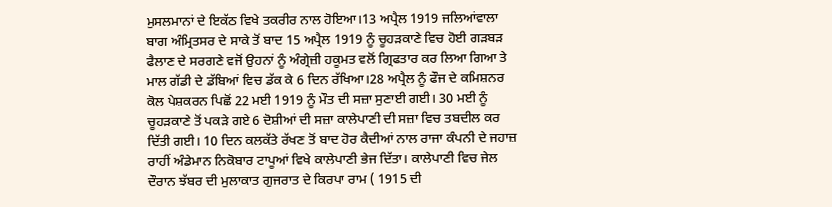ਮੁਸਲਮਾਨਾਂ ਦੇ ਇਕੱਠ ਵਿਖੇ ਤਕਰੀਰ ਨਾਲ ਹੋਇਆ।13 ਅਪ੍ਰੈਲ 1919 ਜਲਿਆਂਵਾਲਾ ਬਾਗ ਅੰਮ੍ਰਿਤਸਰ ਦੇ ਸਾਕੇ ਤੋਂ ਬਾਦ 15 ਅਪ੍ਰੈਲ 1919 ਨੂੰ ਚੂਹੜਕਾਣੇ ਵਿਚ ਹੋਈ ਗੜਬੜ ਫੈਲਾਣ ਦੇ ਸਰਗਣੇ ਵਜੋਂ ਉਹਨਾਂ ਨੂੰ ਅੰਗ੍ਰੇਜ਼ੀ ਹਕੂਮਤ ਵਲੋਂ ਗ੍ਰਿਫਤਾਰ ਕਰ ਲਿਆ ਗਿਆ ਤੇ ਮਾਲ ਗੱਡੀ ਦੇ ਡੱਬਿਆਂ ਵਿਚ ਡੱਕ ਕੇ 6 ਦਿਨ ਰੱਖਿਆ।28 ਅਪ੍ਰੈਲ ਨੂੰ ਫੌਜ ਦੇ ਕਮਿਸ਼ਨਰ ਕੋਲ ਪੇਸ਼ਕਰਨ ਪਿਛੋਂ 22 ਮਈ 1919 ਨੂੰ ਮੌਤ ਦੀ ਸਜ਼ਾ ਸੁਣਾਈ ਗਈ। 30 ਮਈ ਨੂੰ ਚੂਹੜਕਾਣੇ ਤੋਂ ਪਕੜੇ ਗਏ 6 ਦੋਸ਼ੀਆਂ ਦੀ ਸਜ਼ਾ ਕਾਲੇਪਾਣੀ ਦੀ ਸਜ਼ਾ ਵਿਚ ਤਬਦੀਲ ਕਰ ਦਿੱਤੀ ਗਈ। 10 ਦਿਨ ਕਲਕੱਤੇ ਰੱਖਣ ਤੋਂ ਬਾਦ ਹੋਰ ਕੈਦੀਆਂ ਨਾਲ ਰਾਜਾ ਕੰਪਨੀ ਦੇ ਜਹਾਜ਼ ਰਾਹੀਂ ਅੰਡੇਮਾਨ ਨਿਕੋਬਾਰ ਟਾਪੂਆਂ ਵਿਖੇ ਕਾਲੇਪਾਣੀ ਭੇਜ ਦਿੱਤਾ। ਕਾਲੇਪਾਣੀ ਵਿਚ ਜੇਲ ਦੌਰਾਨ ਝੱਬਰ ਦੀ ਮੁਲਾਕਾਤ ਗੁਜਰਾਤ ਦੇ ਕਿਰਪਾ ਰਾਮ ( 1915 ਦੀ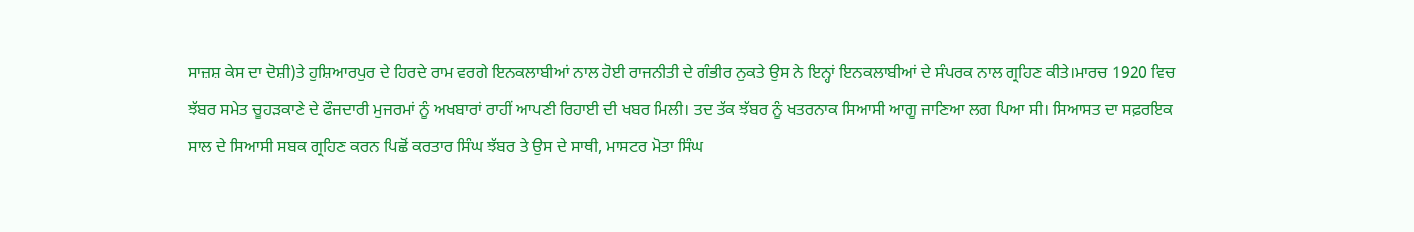ਸਾਜ਼ਸ਼ ਕੇਸ ਦਾ ਦੋਸ਼ੀ)ਤੇ ਹੁਸ਼ਿਆਰਪੁਰ ਦੇ ਹਿਰਦੇ ਰਾਮ ਵਰਗੇ ਇਨਕਲਾਬੀਆਂ ਨਾਲ ਹੋਈ ਰਾਜਨੀਤੀ ਦੇ ਗੰਭੀਰ ਨੁਕਤੇ ਉਸ ਨੇ ਇਨ੍ਹਾਂ ਇਨਕਲਾਬੀਆਂ ਦੇ ਸੰਪਰਕ ਨਾਲ ਗ੍ਰਹਿਣ ਕੀਤੇ।ਮਾਰਚ 1920 ਵਿਚ ਝੱਬਰ ਸਮੇਤ ਚੂਹੜਕਾਣੇ ਦੇ ਫੌਜਦਾਰੀ ਮੁਜਰਮਾਂ ਨੂੰ ਅਖਬਾਰਾਂ ਰਾਹੀਂ ਆਪਣੀ ਰਿਹਾਈ ਦੀ ਖਬਰ ਮਿਲੀ। ਤਦ ਤੱਕ ਝੱਬਰ ਨੂੰ ਖਤਰਨਾਕ ਸਿਆਸੀ ਆਗੂ ਜਾਣਿਆ ਲਗ ਪਿਆ ਸੀ। ਸਿਆਸਤ ਦਾ ਸਫ਼ਰਇਕ ਸਾਲ ਦੇ ਸਿਆਸੀ ਸਬਕ ਗ੍ਰਹਿਣ ਕਰਨ ਪਿਛੋਂ ਕਰਤਾਰ ਸਿੰਘ ਝੱਬਰ ਤੇ ਉਸ ਦੇ ਸਾਥੀ, ਮਾਸਟਰ ਮੋਤਾ ਸਿੰਘ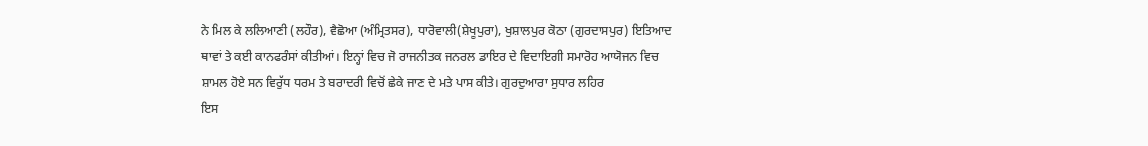ਨੇ ਮਿਲ ਕੇ ਲਲਿਆਣੀ (ਲਹੌਰ), ਵੈਛੋਆ (ਅੰਮ੍ਰਿਤਸਰ), ਧਾਰੋਵਾਲੀ(ਸ਼ੇਖੂਪੁਰਾ), ਖੁਸ਼ਾਲਪੁਰ ਕੋਠਾ (ਗੁਰਦਾਸਪੁਰ) ਇਤਿਆਦ ਥਾਵਾਂ ਤੇ ਕਈ ਕਾਨਫਰੰਸਾਂ ਕੀਤੀਆਂ। ਇਨ੍ਹਾਂ ਵਿਚ ਜੋ ਰਾਜਨੀਤਕ ਜਨਰਲ ਡਾਇਰ ਦੇ ਵਿਦਾਇਗੀ ਸਮਾਰੋਹ ਆਯੋਜਨ ਵਿਚ ਸ਼ਾਮਲ ਹੋਏ ਸਨ ਵਿਰੁੱਧ ਧਰਮ ਤੇ ਬਰਾਦਰੀ ਵਿਚੋਂ ਛੇਕੇ ਜਾਣ ਦੇ ਮਤੇ ਪਾਸ ਕੀਤੇ। ਗੁਰਦੁਆਰਾ ਸੁਧਾਰ ਲਹਿਰ
ਇਸ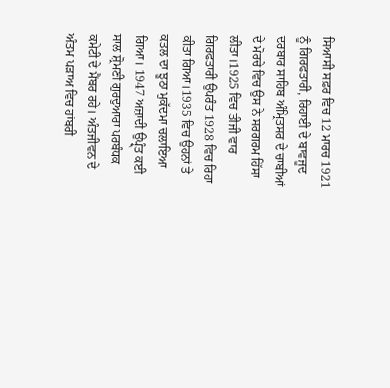ਸਿਆਸੀ ਸਫ਼ਰ ਵਿਚ 12 ਮਾਰਚ 1921 ਨੂੰ ਗਿਰਫਤਾਰੀ, ਰਿਹਾਈ ਦੇ ਬਾਵਜੂਦ ਦਰਬਾਰ ਸਾਹਿਬ ਅੰਮ੍ਰਿਤਸਰ ਦੇ ਚਾਬੀਆਂ ਦੇ ਮੋਰਚੇ ਵਿਚ ਉਸ ਨੇ ਸਰਗਰਮ ਹਿੱਸਾ ਲੀਤਾ।1925 ਵਿਚ ਤੀਜੀ ਵਾਰ ਗਿਰਫਤਾਰੀ ਉਪਰੰਤ 1928 ਵਿਚ ਰਿਹਾ ਕੀਤਾ ਗਿਆ।1935 ਵਿਚ ਉਹਨਾਂ ਤੇ ਕਤਲ ਦਾ ਝੂਠਾ ਮੁਕੱਦਮਾ ਚਲਾਇਆ ਗਿਆ। 1947 ਅਜ਼ਾਦੀ ਉਪ੍ਰ੍ੰਤ ਕਈ ਸਾਲ ਸ਼੍ਰੋਮਣੀ ਗੁਰਦੁਆਰਾ ਪਰਬੰਧਕ ਕਮੇਟੀ ਦੇ ਮੈਂਬਰ ਰਹੇ। ਅੰਤਜੀਵਨ ਦੇ ਅੰਤਮ ਪੜਾਅ ਵਿਚ ਹਾਂਬਰੀ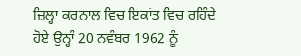ਜ਼ਿਲ੍ਹਾ ਕਰਨਾਲ ਵਿਚ ਇਕਾਂਤ ਵਿਚ ਰਹਿੰਦੇ ਹੋਏ ਉਨ੍ਹਾੰ 20 ਨਵੰਬਰ 1962 ਨੂੰ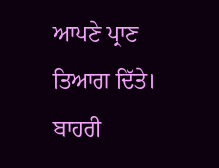ਆਪਣੇ ਪ੍ਰਾਣ ਤਿਆਗ ਦਿੱਤੇ। ਬਾਹਰੀ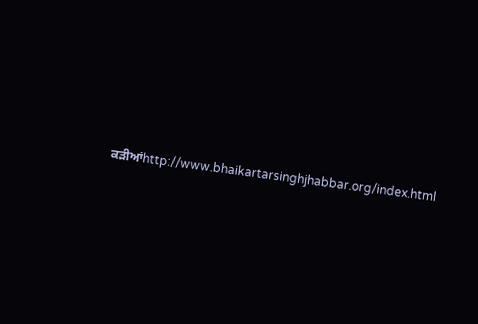ਕੜੀਆਂhttp://www.bhaikartarsinghjhabbar.org/index.html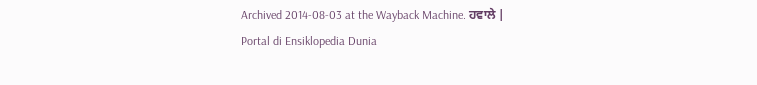Archived 2014-08-03 at the Wayback Machine. ਹਵਾਲੇ |
Portal di Ensiklopedia Dunia